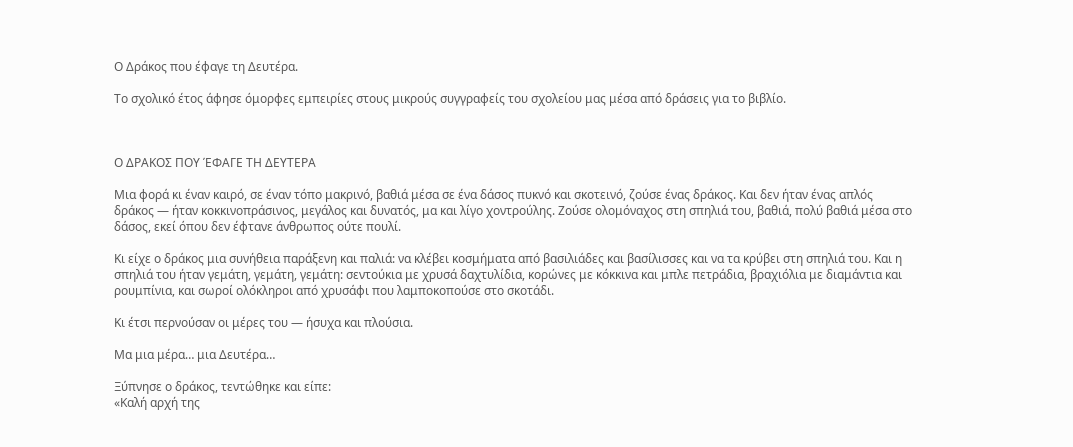Ο Δράκος που έφαγε τη Δευτέρα.

Το σχολικό έτος άφησε όμορφες εμπειρίες στους μικρούς συγγραφείς του σχολείου μας μέσα από δράσεις για το βιβλίο.



Ο ΔΡΑΚΟΣ ΠΟΥ ΈΦΑΓΕ ΤΗ ΔΕΥΤΕΡΑ

Μια φορά κι έναν καιρό, σε έναν τόπο μακρινό, βαθιά μέσα σε ένα δάσος πυκνό και σκοτεινό, ζούσε ένας δράκος. Και δεν ήταν ένας απλός δράκος — ήταν κοκκινοπράσινος, μεγάλος και δυνατός, μα και λίγο χοντρούλης. Ζούσε ολομόναχος στη σπηλιά του, βαθιά, πολύ βαθιά μέσα στο δάσος, εκεί όπου δεν έφτανε άνθρωπος ούτε πουλί.

Κι είχε ο δράκος μια συνήθεια παράξενη και παλιά: να κλέβει κοσμήματα από βασιλιάδες και βασίλισσες και να τα κρύβει στη σπηλιά του. Και η σπηλιά του ήταν γεμάτη, γεμάτη, γεμάτη: σεντούκια με χρυσά δαχτυλίδια, κορώνες με κόκκινα και μπλε πετράδια, βραχιόλια με διαμάντια και ρουμπίνια, και σωροί ολόκληροι από χρυσάφι που λαμποκοπούσε στο σκοτάδι.

Κι έτσι περνούσαν οι μέρες του — ήσυχα και πλούσια.

Μα μια μέρα… μια Δευτέρα…

Ξύπνησε ο δράκος, τεντώθηκε και είπε:
«Καλή αρχή της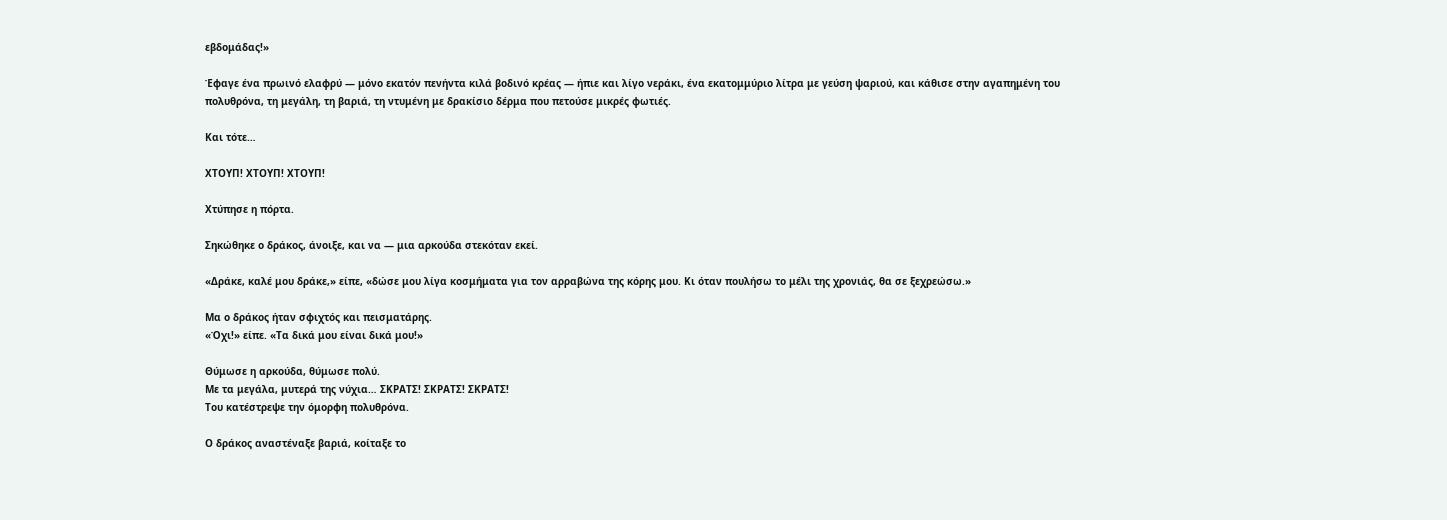εβδομάδας!»

Έφαγε ένα πρωινό ελαφρύ — μόνο εκατόν πενήντα κιλά βοδινό κρέας — ήπιε και λίγο νεράκι, ένα εκατομμύριο λίτρα με γεύση ψαριού, και κάθισε στην αγαπημένη του πολυθρόνα, τη μεγάλη, τη βαριά, τη ντυμένη με δρακίσιο δέρμα που πετούσε μικρές φωτιές.

Και τότε…

ΧΤΟΥΠ! ΧΤΟΥΠ! ΧΤΟΥΠ!

Χτύπησε η πόρτα.

Σηκώθηκε ο δράκος, άνοιξε, και να — μια αρκούδα στεκόταν εκεί.

«Δράκε, καλέ μου δράκε,» είπε, «δώσε μου λίγα κοσμήματα για τον αρραβώνα της κόρης μου. Κι όταν πουλήσω το μέλι της χρονιάς, θα σε ξεχρεώσω.»

Μα ο δράκος ήταν σφιχτός και πεισματάρης.
«Όχι!» είπε. «Τα δικά μου είναι δικά μου!»

Θύμωσε η αρκούδα, θύμωσε πολύ.
Με τα μεγάλα, μυτερά της νύχια… ΣΚΡΑΤΣ! ΣΚΡΑΤΣ! ΣΚΡΑΤΣ!
Του κατέστρεψε την όμορφη πολυθρόνα.

Ο δράκος αναστέναξε βαριά, κοίταξε το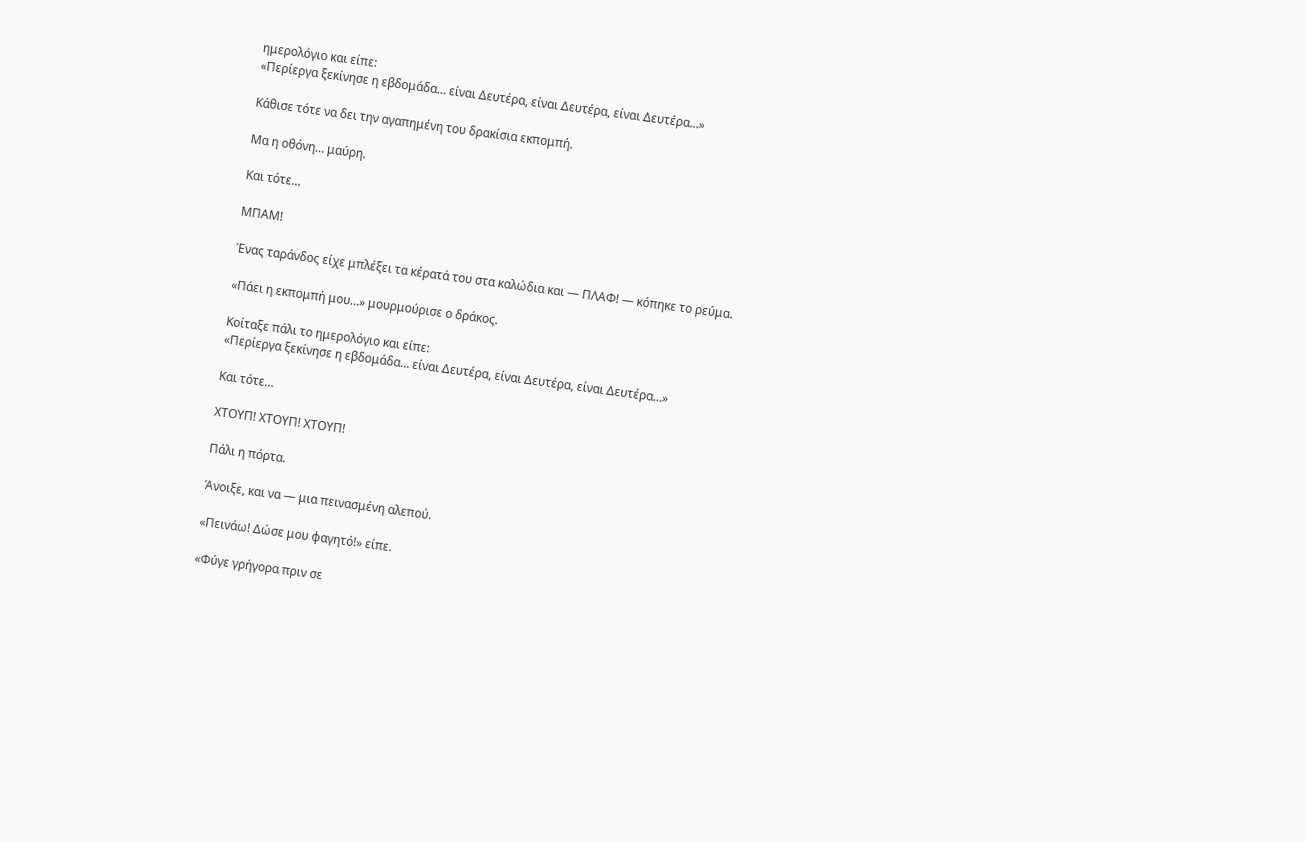ημερολόγιο και είπε:
«Περίεργα ξεκίνησε η εβδομάδα… είναι Δευτέρα, είναι Δευτέρα, είναι Δευτέρα…»

Κάθισε τότε να δει την αγαπημένη του δρακίσια εκπομπή.

Μα η οθόνη… μαύρη.

Και τότε…

ΜΠΑΜ!

Ένας ταράνδος είχε μπλέξει τα κέρατά του στα καλώδια και — ΠΛΑΦ! — κόπηκε το ρεύμα.

«Πάει η εκπομπή μου…» μουρμούρισε ο δράκος.

Κοίταξε πάλι το ημερολόγιο και είπε:
«Περίεργα ξεκίνησε η εβδομάδα… είναι Δευτέρα, είναι Δευτέρα, είναι Δευτέρα…»

Και τότε…

ΧΤΟΥΠ! ΧΤΟΥΠ! ΧΤΟΥΠ!

Πάλι η πόρτα.

Άνοιξε, και να — μια πεινασμένη αλεπού.

«Πεινάω! Δώσε μου φαγητό!» είπε.

«Φύγε γρήγορα πριν σε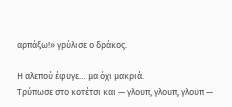αρπάξω!» γρύλισε ο δράκος.

Η αλεπού έφυγε… μα όχι μακριά.
Τρύπωσε στο κοτέτσι και — γλουπ, γλουπ, γλουπ —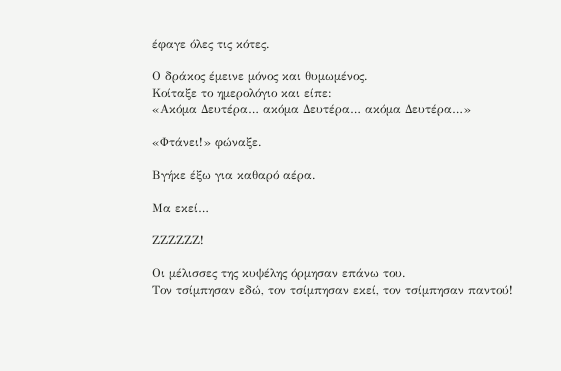έφαγε όλες τις κότες.

Ο δράκος έμεινε μόνος και θυμωμένος.
Κοίταξε το ημερολόγιο και είπε:
«Ακόμα Δευτέρα… ακόμα Δευτέρα… ακόμα Δευτέρα…»

«Φτάνει!» φώναξε.

Βγήκε έξω για καθαρό αέρα.

Μα εκεί…

ΖΖΖΖΖΖ!

Οι μέλισσες της κυψέλης όρμησαν επάνω του.
Τον τσίμπησαν εδώ, τον τσίμπησαν εκεί, τον τσίμπησαν παντού!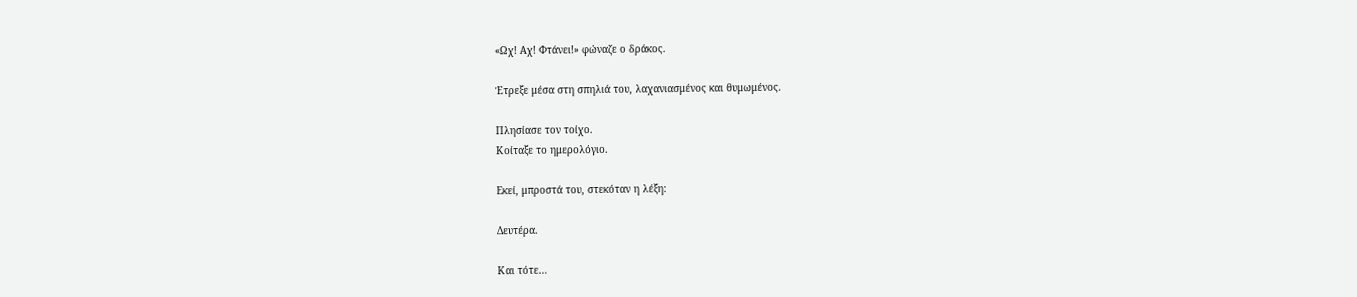«Ωχ! Αχ! Φτάνει!» φώναζε ο δράκος.

Έτρεξε μέσα στη σπηλιά του, λαχανιασμένος και θυμωμένος.

Πλησίασε τον τοίχο.
Κοίταξε το ημερολόγιο.

Εκεί, μπροστά του, στεκόταν η λέξη:

Δευτέρα.

Και τότε…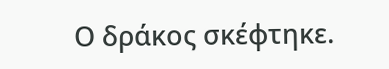Ο δράκος σκέφτηκε.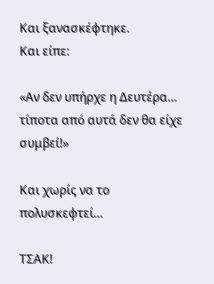Και ξανασκέφτηκε.
Και είπε:

«Αν δεν υπήρχε η Δευτέρα… τίποτα από αυτά δεν θα είχε συμβεί!»

Και χωρίς να το πολυσκεφτεί…

ΤΣΑΚ!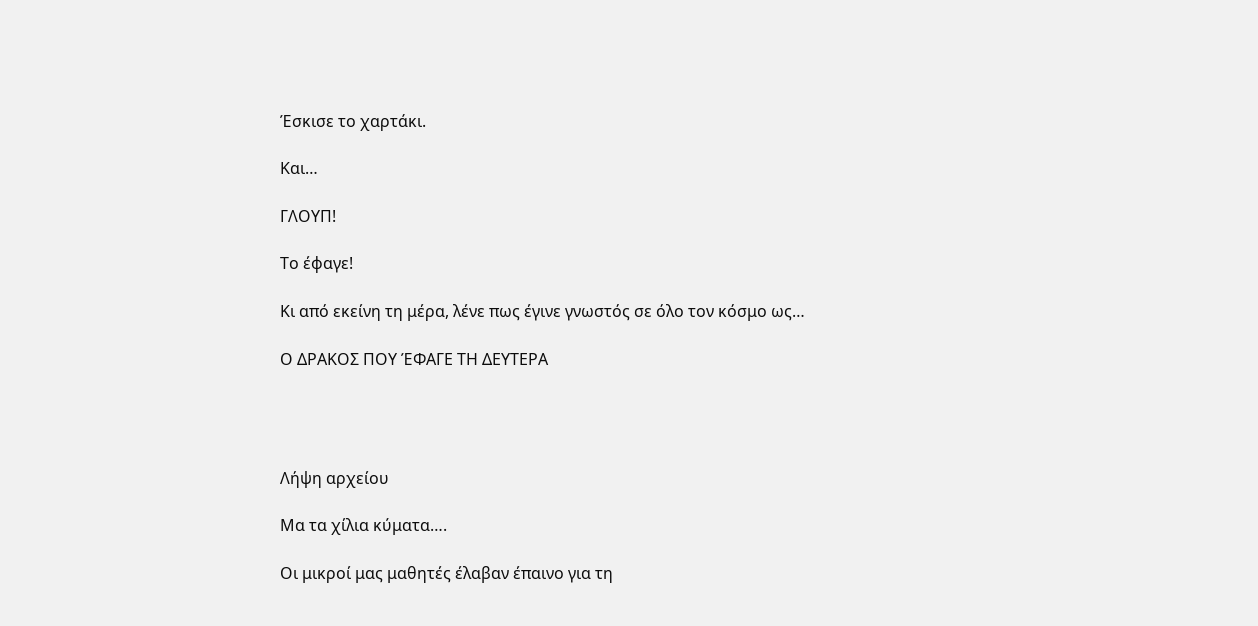Έσκισε το χαρτάκι.

Και…

ΓΛΟΥΠ!

Το έφαγε!

Κι από εκείνη τη μέρα, λένε πως έγινε γνωστός σε όλο τον κόσμο ως…

Ο ΔΡΑΚΟΣ ΠΟΥ ΈΦΑΓΕ ΤΗ ΔΕΥΤΕΡΑ




Λήψη αρχείου

Mα τα χίλια κύματα….

Οι μικροί μας μαθητές έλαβαν έπαινο για τη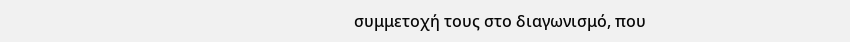συμμετοχή τους στο διαγωνισμό, που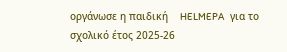οργάνωσε η παιδική    HELMEPA   για το σχολικό έτος 2025-26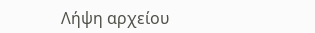Λήψη αρχείου